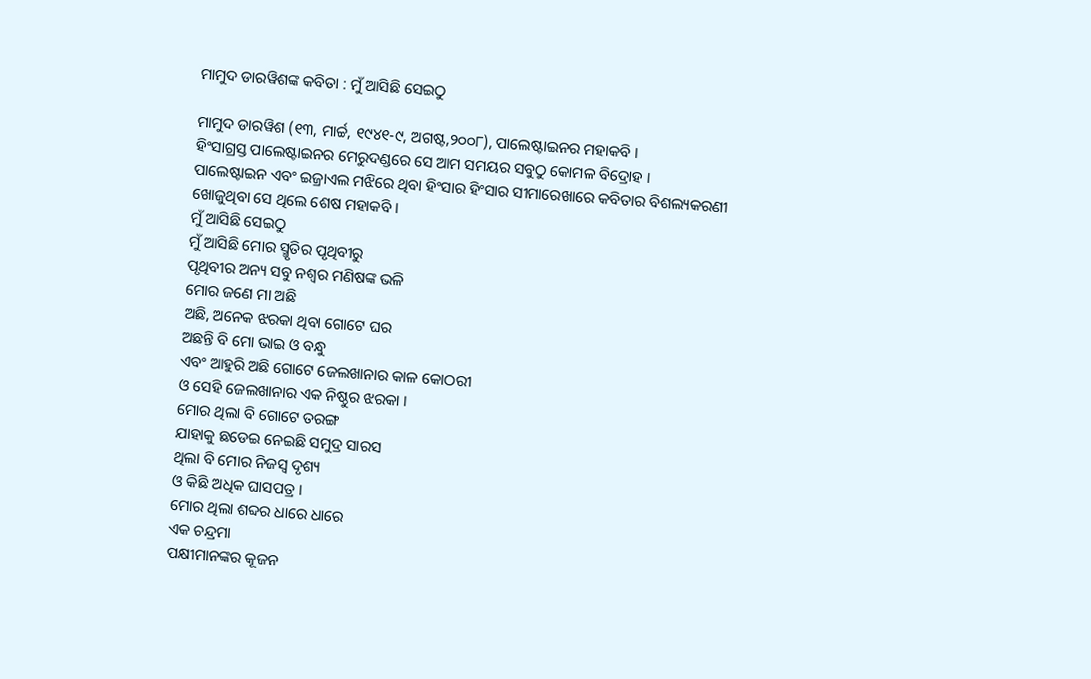ମାମୁଦ ଡାରୱିଶଙ୍କ କବିତା : ମୁଁ ଆସିଛି ସେଇଠୁ

ମାମୁଦ ଡାରୱିଶ (୧୩, ମାର୍ଚ୍ଚ, ୧୯୪୧-୯, ଅଗଷ୍ଟ,୨୦୦୮), ପାଲେଷ୍ଟାଇନର ମହାକବି ।
ହିଂସାଗ୍ରସ୍ତ ପାଲେଷ୍ଟାଇନର ମେରୁଦଣ୍ଡରେ ସେ ଆମ ସମୟର ସବୁଠୁ କୋମଳ ବିଦ୍ରୋହ ।
ପାଲେଷ୍ଟାଇନ ଏବଂ ଇଜ୍ରାଏଲ ମଝିରେ ଥିବା ହିଂସାର ହିଂସାର ସୀମାରେଖାରେ କବିତାର ବିଶଲ୍ୟକରଣୀ
ଖୋଜୁଥିବା ସେ ଥିଲେ ଶେଷ ମହାକବି ।
ମୁଁ ଆସିଛି ସେଇଠୁ
ମୁଁ ଆସିଛି ମୋର ସ୍ମୃତିର ପୃଥିବୀରୁ
ପୃଥିବୀର ଅନ୍ୟ ସବୁ ନଶ୍ଵର ମଣିଷଙ୍କ ଭଳି
ମୋର ଜଣେ ମା ଅଛି
ଅଛି, ଅନେକ ଝରକା ଥିବା ଗୋଟେ ଘର
ଅଛନ୍ତି ବି ମୋ ଭାଇ ଓ ବନ୍ଧୁ
ଏବଂ ଆହୁରି ଅଛି ଗୋଟେ ଜେଲଖାନାର କାଳ କୋଠରୀ
ଓ ସେହି ଜେଲଖାନାର ଏକ ନିଷ୍ଠୁର ଝରକା ।
ମୋର ଥିଲା ବି ଗୋଟେ ତରଙ୍ଗ
ଯାହାକୁ ଛଡେଇ ନେଇଛି ସମୁଦ୍ର ସାରସ
ଥିଲା ବି ମୋର ନିଜସ୍ଵ ଦୃଶ୍ୟ
ଓ କିଛି ଅଧିକ ଘାସପତ୍ର ।
ମୋର ଥିଲା ଶବ୍ଦର ଧାରେ ଧାରେ
ଏକ ଚନ୍ଦ୍ରମା
ପକ୍ଷୀମାନଙ୍କର କୂଜନ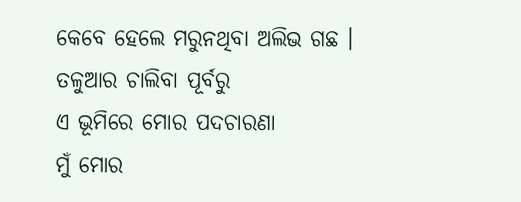କେବେ ହେଲେ ମରୁନଥିବା ଅଲିଭ ଗଛ ।
ତଳୁଆର ଚାଲିବା ପୂର୍ବରୁ
ଏ ଭୂମିରେ ମୋର ପଦଚାରଣା
ମୁଁ ମୋର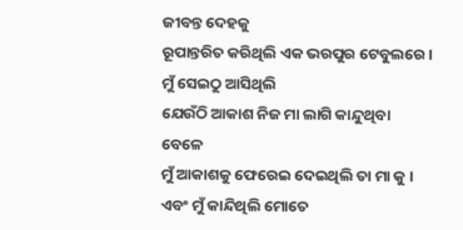ଜୀବନ୍ତ ଦେହକୁ
ରୂପାନ୍ତରିତ କରିଥିଲି ଏକ ଭରପୁର ଟେବୁଲରେ ।
ମୁଁ ସେଇଠୁ ଆସିଥିଲି
ଯେଉଁଠି ଆକାଶ ନିଜ ମା ଲାଗି କାନ୍ଦୁଥିବା ବେଳେ
ମୁଁ ଆକାଶକୁ ଫେରେଇ ଦେଇଥିଲି ତା ମା କୁ ।
ଏବଂ ମୁଁ କାନ୍ଦିଥିଲି ମୋତେ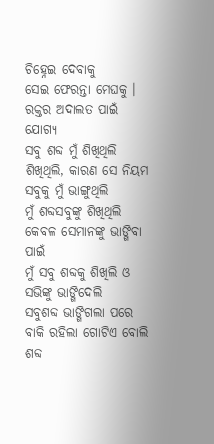ଚିହ୍ନେଇ ଦେବାକୁ
ସେଇ ଫେରନ୍ତା ମେଘକୁ ।
ରକ୍ତର ଅଦାଲତ ପାଇଁ ଯୋଗ୍ୟ
ସବୁ ଶବ୍ଦ ମୁଁ ଶିଖିଥିଲି
ଶିଖିଥିଲି, କାରଣ ସେ ନିୟମ ସବୁକୁ ମୁଁ ଭାଙ୍ଗୁଥିଲି
ମୁଁ ଶବ୍ଦସବୁଙ୍କୁ ଶିଖିଥିଲି
କେବଳ ସେମାନଙ୍କୁ ଭାଙ୍ଗିବା ପାଇଁ
ମୁଁ ସବୁ ଶବ୍ଦକୁ ଶିଖିଲି ଓ ସଭିଙ୍କୁ ଭାଙ୍ଗିଦେଲି
ସବୁଶବ୍ଦ ଭାଙ୍ଗିଗଲା ପରେ
ବାକି ରହିଲା ଗୋଟିଏ ବୋଲି ଶବ୍ଦ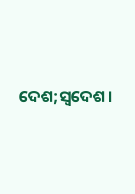ଦେଶ;ସ୍ଵଦେଶ।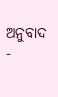ଅନୁବାଦ -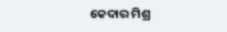କେଦାର ମିଶ୍ର